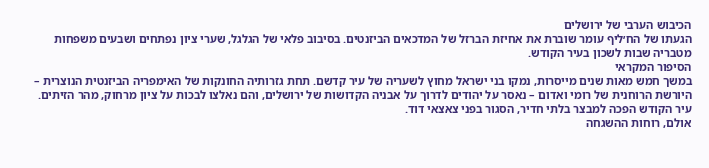הכיבוש הערבי של ירושלים
הגעתו של הח׳ליף עומר שוברת את אחיזת הברזל של המדכאים הביזנטים. בסיבוב פלאי של הגלגל, שערי ציון נפתחים ושבעים משפחות מטבריה שבות לשכון בעיר הקודש.
הסיפור המקראי
במשך חמש מאות שנים מייסרות, נמקו בני ישראל מחוץ לשעריה של עיר קדשם. תחת גזרותיה החונקות של האימפריה הביזנטית הנוצרית – היורשת הרוחנית של רומי ואדום – נאסר על יהודים לדרוך על אבניה הקדושות של ירושלים, והם נאלצו לבכות על ציון מרחוק, מהר הזיתים. עיר הקודש הפכה למבצר בלתי חדיר, הסגור בפני צאצאי דוד.
אולם, רוחות ההשגחה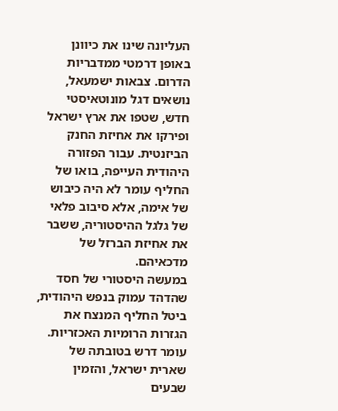העליונה שינו את כיוונן באופן דרמטי ממדבריות הדרום. צבאות ישמעאל, נושאים דגל מונוטאיסטי חדש, שטפו את ארץ ישראל ופירקו את אחיזת החנק הביזנטית. עבור הפזורה היהודית העייפה, בואו של החליף עומר לא היה כיבוש של אימה, אלא סיבוב פלאי של גלגל ההיסטוריה, ששבר את אחיזת הברזל של מדכאיהם.
במעשה היסטורי של חסד שהדהד עמוק בנפש היהודית, ביטל החליף המנצח את הגזרות הרומיות האכזריות. עומר דרש בטובתה של שארית ישראל, והזמין שבעים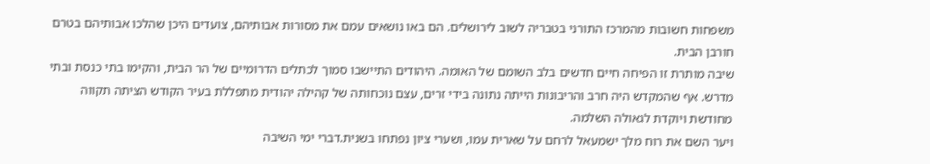משפחות חשובות מהמרכז התורני בטבריה לשוב לירושלים. הם באו נושאים עמם את מסורות אבותיהם, צועדים היכן שהלכו אבותיהם בטרם חורבן הבית.
שיבה מותרת זו הפיחה חיים חדשים בלב השומם של האומה. היהודים התיישבו סמוך לכתלים הדרומיים של הר הבית, והקימו בתי כנסת ובתי מדרש. אף שהמקדש היה חרב והריבונות הייתה נתונה בידי זרים, עצם נוכחותה של קהילה יהודית מתפללת בעיר הקודש הציתה תקווה מחודשת ויוקדת לגאולה השלמה.
ויער השם את רוח מלך ישמעאל לרחם על שארית עמו, ושערי ציון נפתחו בשנית.דברי ימי השיבה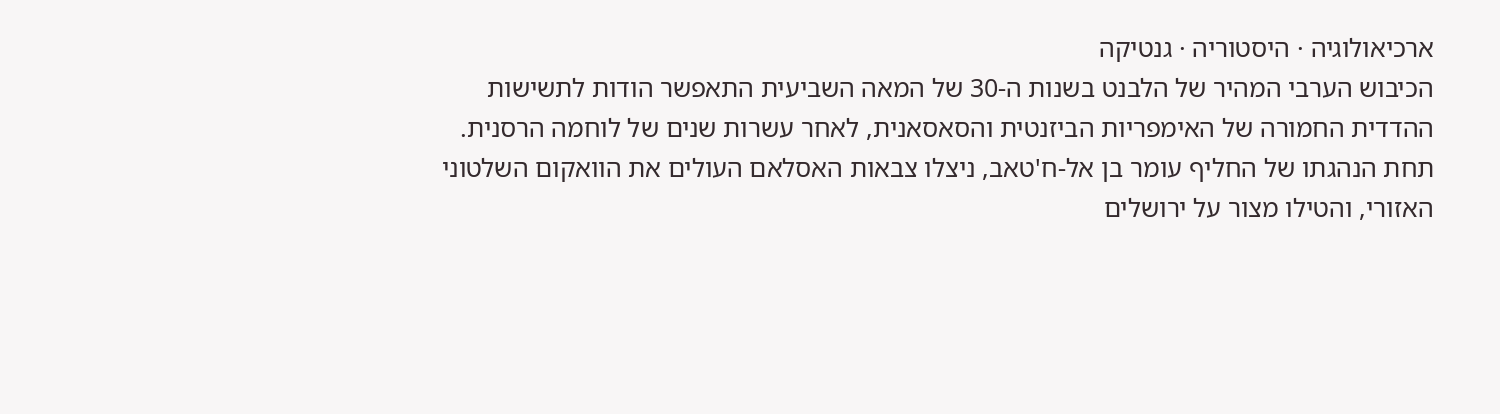ארכיאולוגיה · היסטוריה · גנטיקה
הכיבוש הערבי המהיר של הלבנט בשנות ה-30 של המאה השביעית התאפשר הודות לתשישות ההדדית החמורה של האימפריות הביזנטית והסאסאנית, לאחר עשרות שנים של לוחמה הרסנית. תחת הנהגתו של החליף עומר בן אל-ח'טאב, ניצלו צבאות האסלאם העולים את הוואקום השלטוני האזורי, והטילו מצור על ירושלים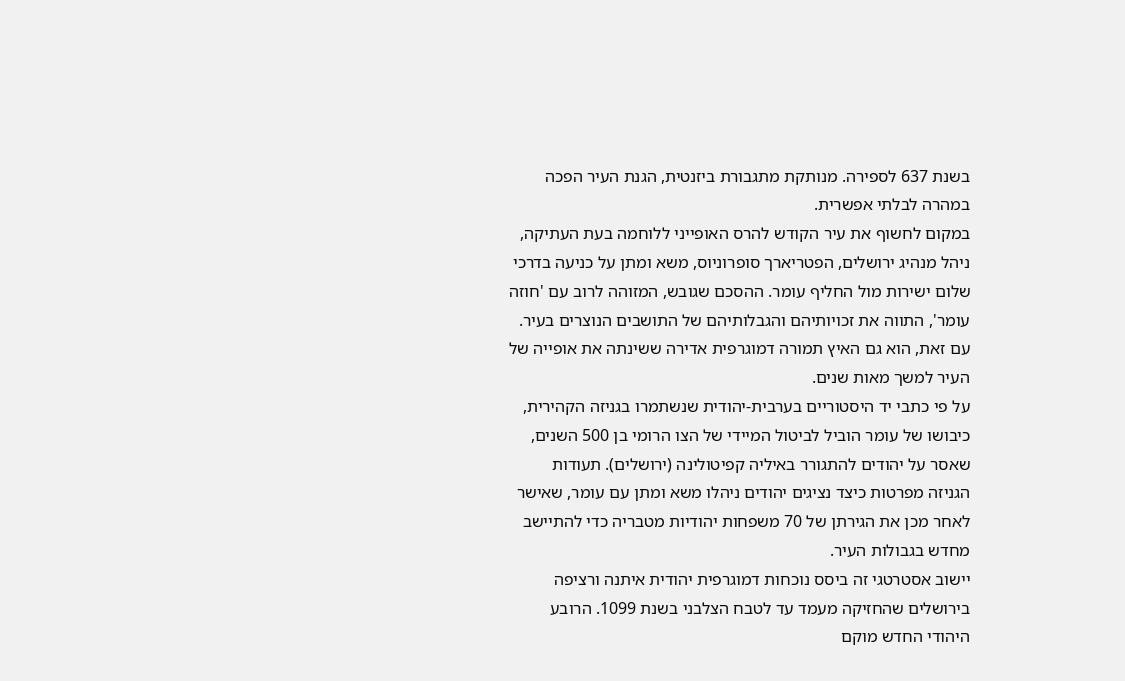בשנת 637 לספירה. מנותקת מתגבורת ביזנטית, הגנת העיר הפכה במהרה לבלתי אפשרית.
במקום לחשוף את עיר הקודש להרס האופייני ללוחמה בעת העתיקה, ניהל מנהיג ירושלים, הפטריארך סופרוניוס, משא ומתן על כניעה בדרכי שלום ישירות מול החליף עומר. ההסכם שגובש, המזוהה לרוב עם 'חוזה עומר', התווה את זכויותיהם והגבלותיהם של התושבים הנוצרים בעיר. עם זאת, הוא גם האיץ תמורה דמוגרפית אדירה ששינתה את אופייה של העיר למשך מאות שנים.
על פי כתבי יד היסטוריים בערבית-יהודית שנשתמרו בגניזה הקהירית, כיבושו של עומר הוביל לביטול המיידי של הצו הרומי בן 500 השנים, שאסר על יהודים להתגורר באיליה קפיטולינה (ירושלים). תעודות הגניזה מפרטות כיצד נציגים יהודים ניהלו משא ומתן עם עומר, שאישר לאחר מכן את הגירתן של 70 משפחות יהודיות מטבריה כדי להתיישב מחדש בגבולות העיר.
יישוב אסטרטגי זה ביסס נוכחות דמוגרפית יהודית איתנה ורציפה בירושלים שהחזיקה מעמד עד לטבח הצלבני בשנת 1099. הרובע היהודי החדש מוקם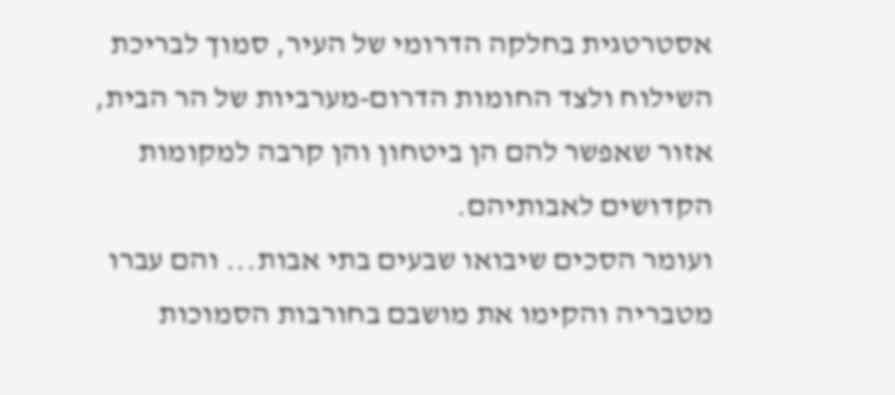אסטרטגית בחלקה הדרומי של העיר, סמוך לבריכת השילוח ולצד החומות הדרום-מערביות של הר הבית, אזור שאפשר להם הן ביטחון והן קרבה למקומות הקדושים לאבותיהם.
ועומר הסכים שיבואו שבעים בתי אבות... והם עברו מטבריה והקימו את מושבם בחורבות הסמוכות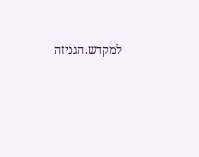למקדש.הגניזה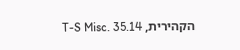הקהירית, T-S Misc. 35.14